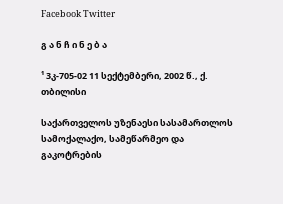Facebook Twitter

გ ა ნ ჩ ი ნ ე ბ ა

¹ 3კ-705-02 11 სექტემბერი, 2002 წ., ქ. თბილისი

საქართველოს უზენაესი სასამართლოს სამოქალაქო, სამეწარმეო და გაკოტრების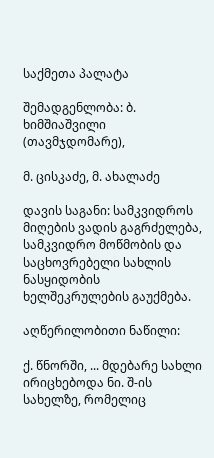საქმეთა პალატა

შემადგენლობა: ბ. ხიმშიაშვილი (თავმჯდომარე),

მ. ცისკაძე, მ. ახალაძე

დავის საგანი: სამკვიდროს მიღების ვადის გაგრძელება, სამკვიდრო მოწმობის და საცხოვრებელი სახლის ნასყიდობის ხელშეკრულების გაუქმება.

აღწერილობითი ნაწილი:

ქ. წნორში, ... მდებარე სახლი ირიცხებოდა ნი. შ-ის სახელზე, რომელიც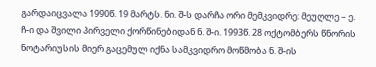გარდაიცვალა 1990წ. 19 მარტს. ნი. შ-ს დარჩა ორი მემკვიდრე: მეუღლე – ე. ჩ-ი და შვილი პირველი ქორწინებიდან ნ. შ-ი. 1993წ. 28 ოქტომბერს წნორის ნოტარიუსის მიერ გაცემულ იქნა სამკვიდრო მოწმობა ნ. შ-ის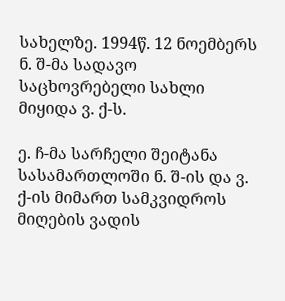სახელზე. 1994წ. 12 ნოემბერს ნ. შ-მა სადავო საცხოვრებელი სახლი მიყიდა ვ. ქ-ს.

ე. ჩ-მა სარჩელი შეიტანა სასამართლოში ნ. შ-ის და ვ. ქ-ის მიმართ სამკვიდროს მიღების ვადის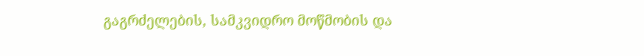გაგრძელების, სამკვიდრო მოწმობის და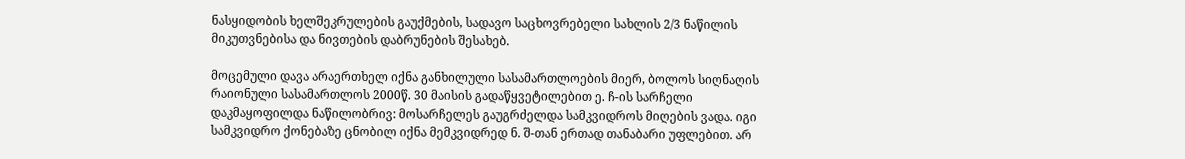ნასყიდობის ხელშეკრულების გაუქმების, სადავო საცხოვრებელი სახლის 2/3 ნაწილის მიკუთვნებისა და ნივთების დაბრუნების შესახებ.

მოცემული დავა არაერთხელ იქნა განხილული სასამართლოების მიერ, ბოლოს სიღნაღის რაიონული სასამართლოს 2000წ. 30 მაისის გადაწყვეტილებით ე. ჩ-ის სარჩელი დაკმაყოფილდა ნაწილობრივ: მოსარჩელეს გაუგრძელდა სამკვიდროს მიღების ვადა. იგი სამკვიდრო ქონებაზე ცნობილ იქნა მემკვიდრედ ნ. შ-თან ერთად თანაბარი უფლებით. არ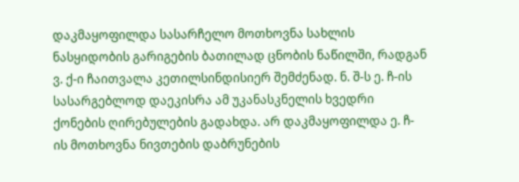დაკმაყოფილდა სასარჩელო მოთხოვნა სახლის ნასყიდობის გარიგების ბათილად ცნობის ნაწილში, რადგან ვ. ქ-ი ჩაითვალა კეთილსინდისიერ შემძენად. ნ. შ-ს ე. ჩ-ის სასარგებლოდ დაეკისრა ამ უკანასკნელის ხვედრი ქონების ღირებულების გადახდა. არ დაკმაყოფილდა ე. ჩ-ის მოთხოვნა ნივთების დაბრუნების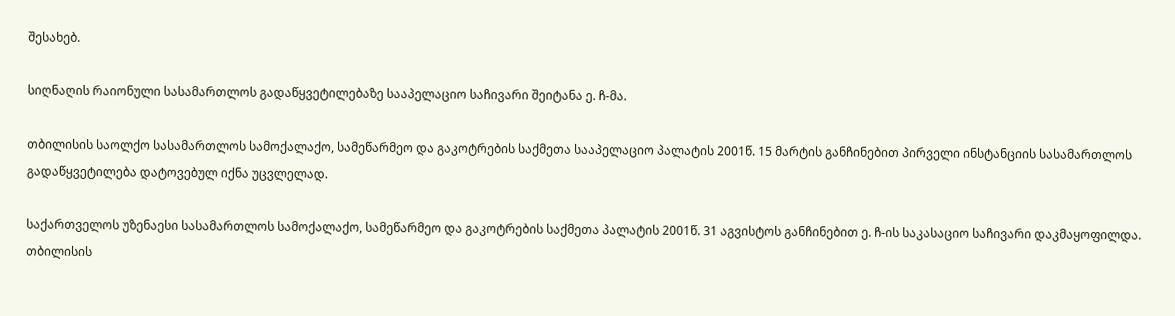შესახებ.

სიღნაღის რაიონული სასამართლოს გადაწყვეტილებაზე სააპელაციო საჩივარი შეიტანა ე. ჩ-მა.

თბილისის საოლქო სასამართლოს სამოქალაქო, სამეწარმეო და გაკოტრების საქმეთა სააპელაციო პალატის 2001წ. 15 მარტის განჩინებით პირველი ინსტანციის სასამართლოს გადაწყვეტილება დატოვებულ იქნა უცვლელად.

საქართველოს უზენაესი სასამართლოს სამოქალაქო, სამეწარმეო და გაკოტრების საქმეთა პალატის 2001წ. 31 აგვისტოს განჩინებით ე. ჩ-ის საკასაციო საჩივარი დაკმაყოფილდა. თბილისის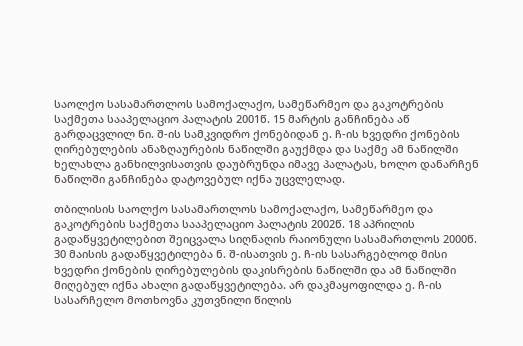საოლქო სასამართლოს სამოქალაქო, სამეწარმეო და გაკოტრების საქმეთა სააპელაციო პალატის 2001წ. 15 მარტის განჩინება აწ გარდაცვლილ ნი. შ-ის სამკვიდრო ქონებიდან ე. ჩ-ის ხვედრი ქონების ღირებულების ანაზღაურების ნაწილში გაუქმდა და საქმე ამ ნაწილში ხელახლა განხილვისათვის დაუბრუნდა იმავე პალატას, ხოლო დანარჩენ ნაწილში განჩინება დატოვებულ იქნა უცვლელად.

თბილისის საოლქო სასამართლოს სამოქალაქო, სამეწარმეო და გაკოტრების საქმეთა სააპელაციო პალატის 2002წ. 18 აპრილის გადაწყვეტილებით შეიცვალა სიღნაღის რაიონული სასამართლოს 2000წ. 30 მაისის გადაწყვეტილება ნ. შ-ისათვის ე. ჩ-ის სასარგებლოდ მისი ხვედრი ქონების ღირებულების დაკისრების ნაწილში და ამ ნაწილში მიღებულ იქნა ახალი გადაწყვეტილება. არ დაკმაყოფილდა ე. ჩ-ის სასარჩელო მოთხოვნა კუთვნილი წილის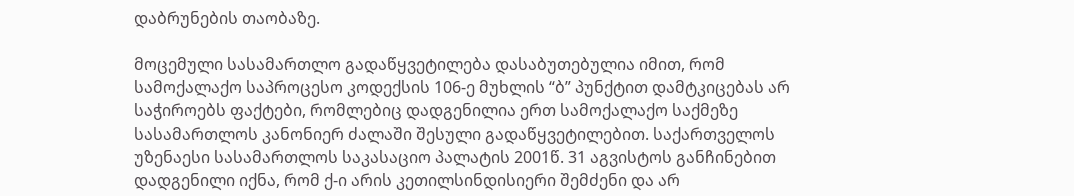დაბრუნების თაობაზე.

მოცემული სასამართლო გადაწყვეტილება დასაბუთებულია იმით, რომ სამოქალაქო საპროცესო კოდექსის 106-ე მუხლის “ბ” პუნქტით დამტკიცებას არ საჭიროებს ფაქტები, რომლებიც დადგენილია ერთ სამოქალაქო საქმეზე სასამართლოს კანონიერ ძალაში შესული გადაწყვეტილებით. საქართველოს უზენაესი სასამართლოს საკასაციო პალატის 2001წ. 31 აგვისტოს განჩინებით დადგენილი იქნა, რომ ქ-ი არის კეთილსინდისიერი შემძენი და არ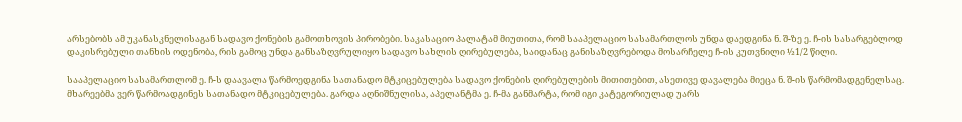არსებობს ამ უკანასკნელისაგან სადავო ქონების გამოთხოვის პირობები. საკასაციო პალატამ მიუთითა, რომ სააპელაციო სასამართლოს უნდა დაედგინა ნ. შ-ზე ე. ჩ-ის სასარგებლოდ დაკისრებული თანხის ოდენობა, რის გამოც უნდა განსაზღვრულიყო სადავო სახლის ღირებულება, საიდანაც განისაზღვრებოდა მოსარჩელე ჩ-ის კუთვნილი ½1/2 წილი.

სააპელაციო სასამართლომ ე. ჩ-ს დაავალა წარმოედგინა სათანადო მტკიცებულება სადავო ქონების ღირებულების მითითებით, ასეთივე დავალება მიეცა ნ. შ-ის წარმომადგენელსაც. მხარეებმა ვერ წარმოადგინეს სათანადო მტკიცებულება. გარდა აღნიშნულისა, აპელანტმა ე. ჩ-მა განმარტა, რომ იგი კატეგორიულად უარს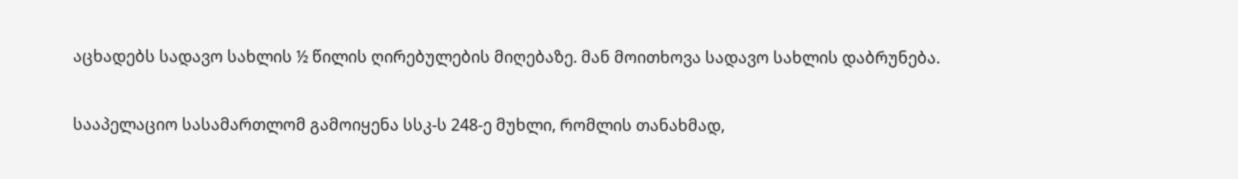აცხადებს სადავო სახლის ½ წილის ღირებულების მიღებაზე. მან მოითხოვა სადავო სახლის დაბრუნება.

სააპელაციო სასამართლომ გამოიყენა სსკ-ს 248-ე მუხლი, რომლის თანახმად,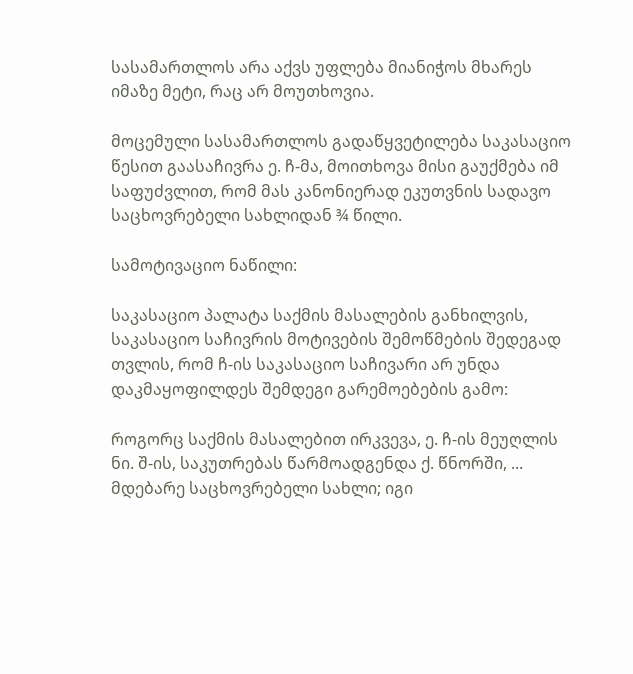სასამართლოს არა აქვს უფლება მიანიჭოს მხარეს იმაზე მეტი, რაც არ მოუთხოვია.

მოცემული სასამართლოს გადაწყვეტილება საკასაციო წესით გაასაჩივრა ე. ჩ-მა, მოითხოვა მისი გაუქმება იმ საფუძვლით, რომ მას კანონიერად ეკუთვნის სადავო საცხოვრებელი სახლიდან ¾ წილი.

სამოტივაციო ნაწილი:

საკასაციო პალატა საქმის მასალების განხილვის, საკასაციო საჩივრის მოტივების შემოწმების შედეგად თვლის, რომ ჩ-ის საკასაციო საჩივარი არ უნდა დაკმაყოფილდეს შემდეგი გარემოებების გამო:

როგორც საქმის მასალებით ირკვევა, ე. ჩ-ის მეუღლის ნი. შ-ის, საკუთრებას წარმოადგენდა ქ. წნორში, ... მდებარე საცხოვრებელი სახლი; იგი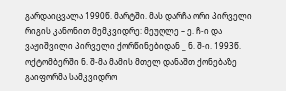გარდაიცვალა 1990წ. მარტში. მას დარჩა ორი პირველი რიგის კანონით მემკვიდრე: მეუღლე – ე. ჩ-ი და ვაჟიშვილი პირველი ქორწინებიდან _ ნ. შ-ი. 1993წ. ოქტომბერში ნ. შ-მა მამის მთელ დანაშთ ქონებაზე გაიფორმა სამკვიდრო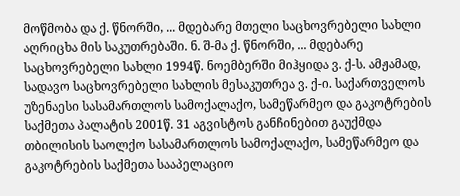მოწმობა და ქ. წნორში, ... მდებარე მთელი საცხოვრებელი სახლი აღრიცხა მის საკუთრებაში. ნ. შ-მა ქ. წნორში, ... მდებარე საცხოვრებელი სახლი 1994წ. ნოემბერში მიჰყიდა ვ. ქ-ს. ამჟამად, სადავო საცხოვრებელი სახლის მესაკუთრეა ვ. ქ-ი. საქართველოს უზენაესი სასამართლოს სამოქალაქო, სამეწარმეო და გაკოტრების საქმეთა პალატის 2001წ. 31 აგვისტოს განჩინებით გაუქმდა თბილისის საოლქო სასამართლოს სამოქალაქო, სამეწარმეო და გაკოტრების საქმეთა სააპელაციო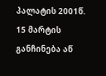პალატის 2001წ. 15 მარტის განჩინება აწ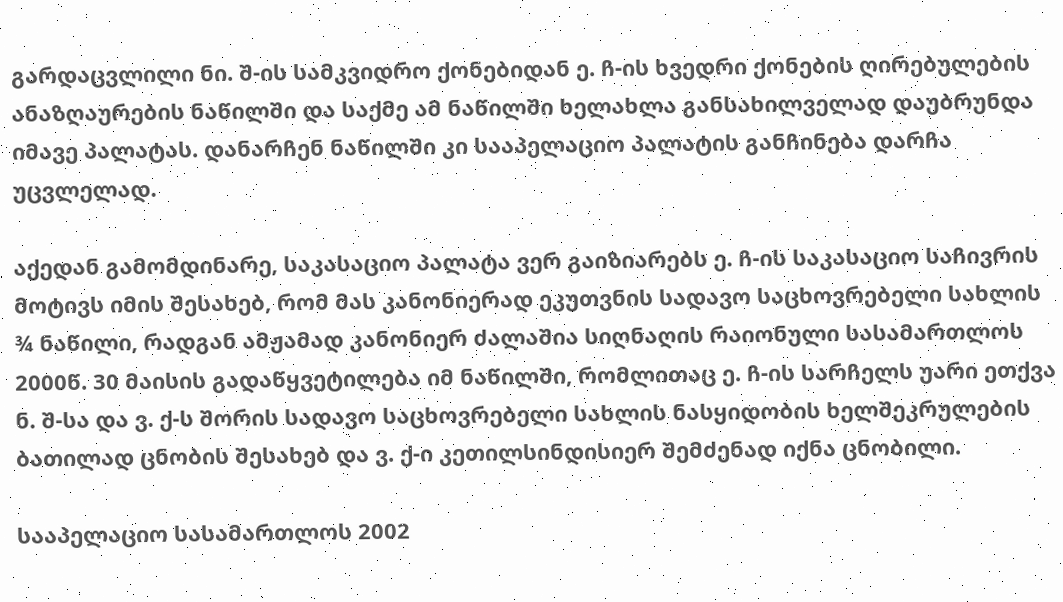გარდაცვლილი ნი. შ-ის სამკვიდრო ქონებიდან ე. ჩ-ის ხვედრი ქონების ღირებულების ანაზღაურების ნაწილში და საქმე ამ ნაწილში ხელახლა განსახილველად დაუბრუნდა იმავე პალატას. დანარჩენ ნაწილში კი სააპელაციო პალატის განჩინება დარჩა უცვლელად.

აქედან გამომდინარე, საკასაციო პალატა ვერ გაიზიარებს ე. ჩ-ის საკასაციო საჩივრის მოტივს იმის შესახებ, რომ მას კანონიერად ეკუთვნის სადავო საცხოვრებელი სახლის ¾ ნაწილი, რადგან ამჟამად კანონიერ ძალაშია სიღნაღის რაიონული სასამართლოს 2000წ. 30 მაისის გადაწყვეტილება იმ ნაწილში, რომლითაც ე. ჩ-ის სარჩელს უარი ეთქვა ნ. შ-სა და ვ. ქ-ს შორის სადავო საცხოვრებელი სახლის ნასყიდობის ხელშეკრულების ბათილად ცნობის შესახებ და ვ. ქ-ი კეთილსინდისიერ შემძენად იქნა ცნობილი.

სააპელაციო სასამართლოს 2002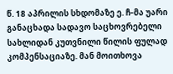წ. 18 აპრილის სხდომაზე ე. ჩ-მა უარი განაცხადა სადავო საცხოვრებელი სახლიდან კუთვნილი წილის ფულად კომპენსაციაზე. მან მოითხოვა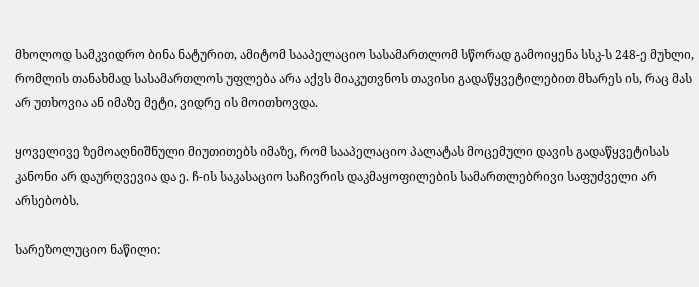მხოლოდ სამკვიდრო ბინა ნატურით, ამიტომ სააპელაციო სასამართლომ სწორად გამოიყენა სსკ-ს 248-ე მუხლი, რომლის თანახმად სასამართლოს უფლება არა აქვს მიაკუთვნოს თავისი გადაწყვეტილებით მხარეს ის, რაც მას არ უთხოვია ან იმაზე მეტი, ვიდრე ის მოითხოვდა.

ყოველივე ზემოაღნიშნული მიუთითებს იმაზე, რომ სააპელაციო პალატას მოცემული დავის გადაწყვეტისას კანონი არ დაურღვევია და ე. ჩ-ის საკასაციო საჩივრის დაკმაყოფილების სამართლებრივი საფუძველი არ არსებობს.

სარეზოლუციო ნაწილი: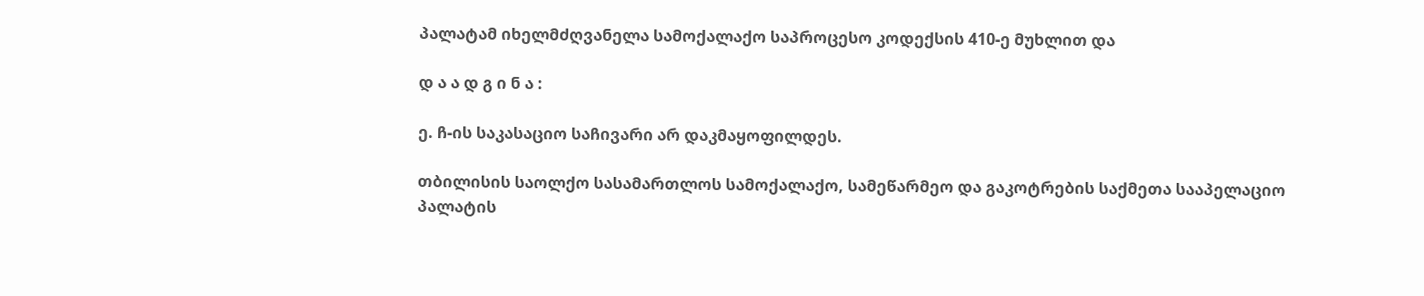პალატამ იხელმძღვანელა სამოქალაქო საპროცესო კოდექსის 410-ე მუხლით და

დ ა ა დ გ ი ნ ა :

ე. ჩ-ის საკასაციო საჩივარი არ დაკმაყოფილდეს.

თბილისის საოლქო სასამართლოს სამოქალაქო, სამეწარმეო და გაკოტრების საქმეთა სააპელაციო პალატის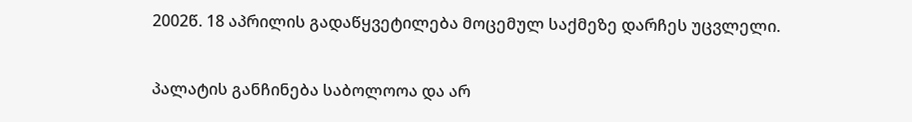2002წ. 18 აპრილის გადაწყვეტილება მოცემულ საქმეზე დარჩეს უცვლელი.

პალატის განჩინება საბოლოოა და არ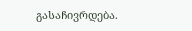გასაჩივრდება.